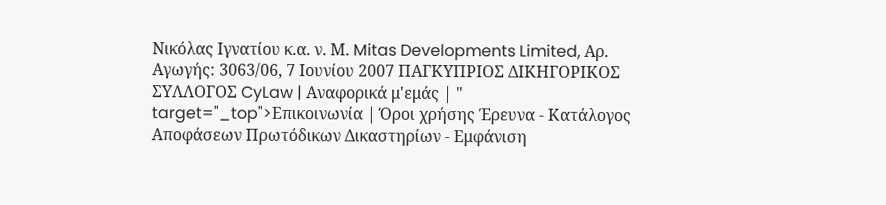Νικόλας Ιγνατίου κ.α. ν. Μ. Mitas Developments Limited, Αρ. Αγωγής: 3063/06, 7 Ιουνίου 2007 ΠΑΓΚΥΠΡΙΟΣ ΔΙΚΗΓΟΡΙΚΟΣ ΣΥΛΛΟΓΟΣ CyLaw | Αναφορικά μ'εμάς | " target="_top">Επικοινωνία | Όροι χρήσης Έρευνα - Κατάλογος Αποφάσεων Πρωτόδικων Δικαστηρίων - Εμφάνιση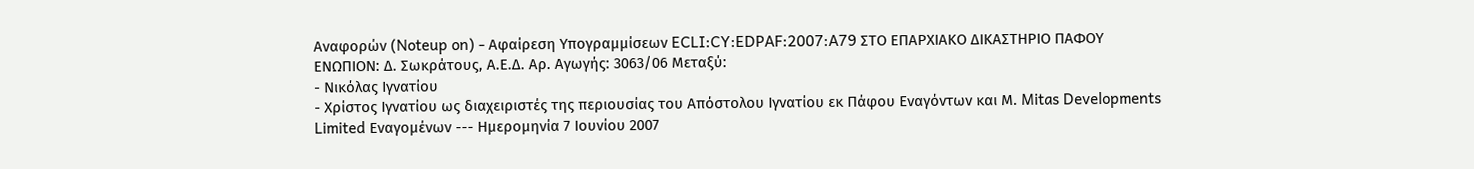Αναφορών (Noteup on) - Αφαίρεση Υπογραμμίσεων ECLI:CY:EDPAF:2007:A79 ΣΤΟ ΕΠΑΡΧΙΑΚΟ ΔΙΚΑΣΤΗΡΙΟ ΠΑΦΟΥ ΕΝΩΠΙΟΝ: Δ. Σωκράτους, Α.Ε.Δ. Αρ. Αγωγής: 3063/06 Μεταξύ:
- Νικόλας Ιγνατίου
- Χρίστος Ιγνατίου ως διαχειριστές της περιουσίας του Απόστολου Ιγνατίου εκ Πάφου Εναγόντων και Μ. Mitas Developments Limited Εναγομένων --- Ημερομηνία 7 Ιουνίου 2007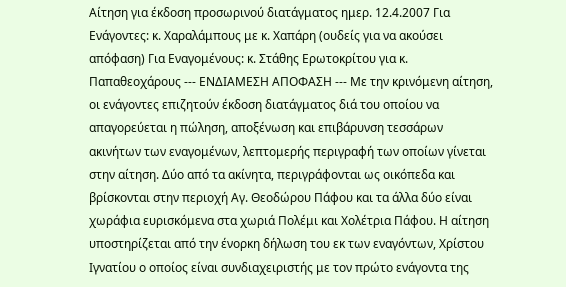Αίτηση για έκδοση προσωρινού διατάγματος ημερ. 12.4.2007 Για Ενάγοντες: κ. Χαραλάμπους με κ. Χαπάρη (ουδείς για να ακούσει απόφαση) Για Εναγομένους: κ. Στάθης Ερωτοκρίτου για κ. Παπαθεοχάρους --- ΕΝΔΙΑΜΕΣΗ ΑΠΟΦΑΣΗ --- Με την κρινόμενη αίτηση, οι ενάγοντες επιζητούν έκδοση διατάγματος διά του οποίου να απαγορεύεται η πώληση, αποξένωση και επιβάρυνση τεσσάρων ακινήτων των εναγομένων, λεπτομερής περιγραφή των οποίων γίνεται στην αίτηση. Δύο από τα ακίνητα, περιγράφονται ως οικόπεδα και βρίσκονται στην περιοχή Αγ. Θεοδώρου Πάφου και τα άλλα δύο είναι χωράφια ευρισκόμενα στα χωριά Πολέμι και Χολέτρια Πάφου. Η αίτηση υποστηρίζεται από την ένορκη δήλωση του εκ των εναγόντων, Χρίστου Ιγνατίου ο οποίος είναι συνδιαχειριστής με τον πρώτο ενάγοντα της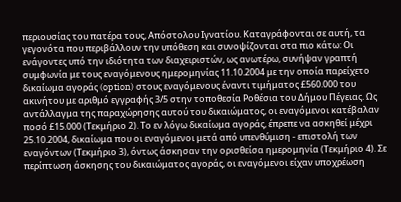περιουσίας του πατέρα τους, Απόστολου Ιγνατίου. Καταγράφονται σε αυτή, τα γεγονότα που περιβάλλουν την υπόθεση και συνοψίζονται στα πιο κάτω: Οι ενάγοντες υπό την ιδιότητα των διαχειριστών, ως ανωτέρω, συνήψαν γραπτή συμφωνία με τους εναγόμενους ημερομηνίας 11.10.2004 με την οποία παρείχετο δικαίωμα αγοράς (option) στους εναγόμενους έναντι τιμήματος £560.000 του ακινήτου με αριθμό εγγραφής 3/5 στην τοποθεσία Ροθέσια του Δήμου Πέγειας. Ως αντάλλαγμα της παραχώρησης αυτού του δικαιώματος, οι εναγόμενοι κατέβαλαν ποσό £15.000 (Τεκμήριο 2). Το εν λόγω δικαίωμα αγοράς, έπρεπε να ασκηθεί μέχρι 25.10.2004, δικαίωμα που οι εναγόμενοι μετά από υπενθύμιση - επιστολή των εναγόντων (Τεκμήριο 3), όντως άσκησαν την ορισθείσα ημερομηνία (Τεκμήριο 4). Σε περίπτωση άσκησης του δικαιώματος αγοράς, οι εναγόμενοι είχαν υποχρέωση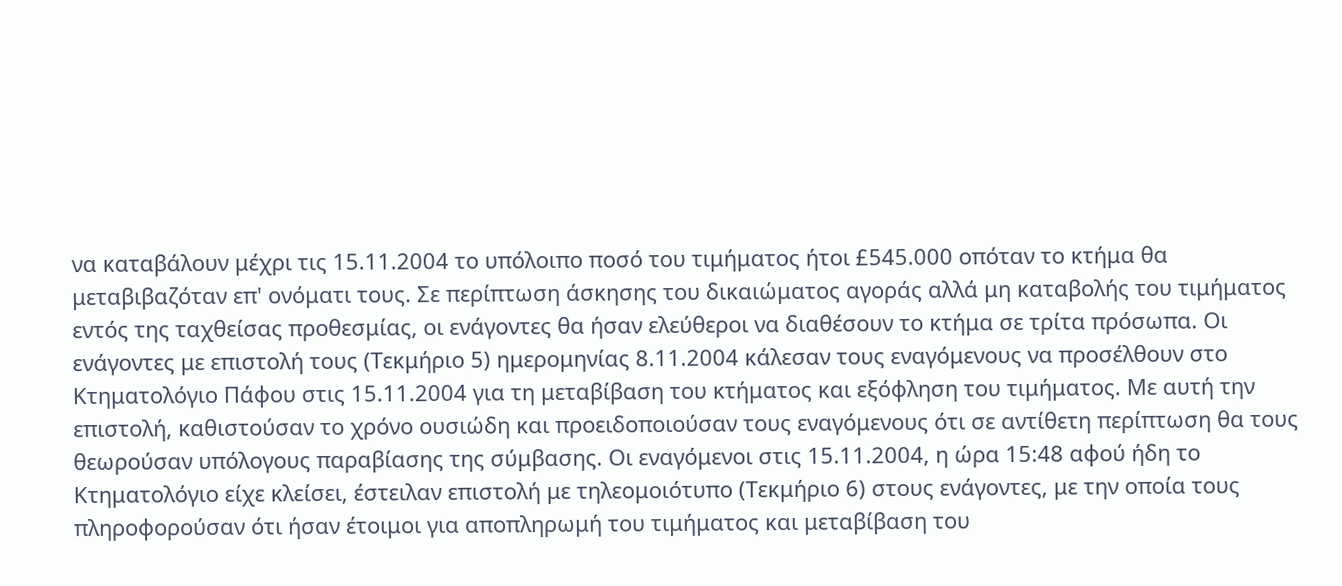να καταβάλουν μέχρι τις 15.11.2004 το υπόλοιπο ποσό του τιμήματος ήτοι £545.000 οπόταν το κτήμα θα μεταβιβαζόταν επ' ονόματι τους. Σε περίπτωση άσκησης του δικαιώματος αγοράς αλλά μη καταβολής του τιμήματος εντός της ταχθείσας προθεσμίας, οι ενάγοντες θα ήσαν ελεύθεροι να διαθέσουν το κτήμα σε τρίτα πρόσωπα. Οι ενάγοντες με επιστολή τους (Τεκμήριο 5) ημερομηνίας 8.11.2004 κάλεσαν τους εναγόμενους να προσέλθουν στο Κτηματολόγιο Πάφου στις 15.11.2004 για τη μεταβίβαση του κτήματος και εξόφληση του τιμήματος. Με αυτή την επιστολή, καθιστούσαν το χρόνο ουσιώδη και προειδοποιούσαν τους εναγόμενους ότι σε αντίθετη περίπτωση θα τους θεωρούσαν υπόλογους παραβίασης της σύμβασης. Οι εναγόμενοι στις 15.11.2004, η ώρα 15:48 αφού ήδη το Κτηματολόγιο είχε κλείσει, έστειλαν επιστολή με τηλεομοιότυπο (Τεκμήριο 6) στους ενάγοντες, με την οποία τους πληροφορούσαν ότι ήσαν έτοιμοι για αποπληρωμή του τιμήματος και μεταβίβαση του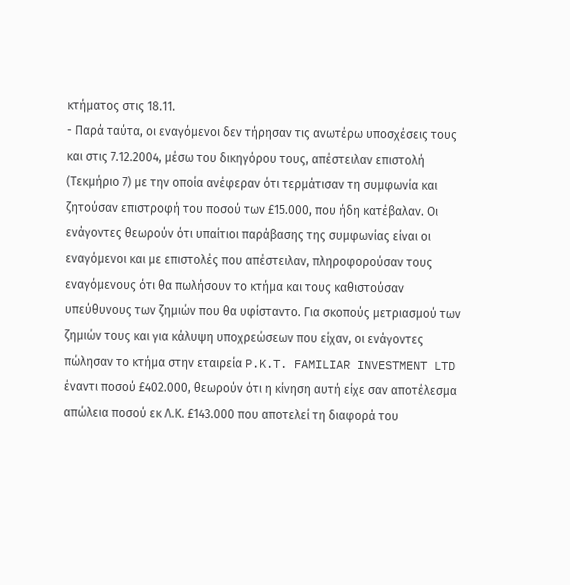κτήματος στις 18.11.
- Παρά ταύτα, οι εναγόμενοι δεν τήρησαν τις ανωτέρω υποσχέσεις τους και στις 7.12.2004, μέσω του δικηγόρου τους, απέστειλαν επιστολή (Τεκμήριο 7) με την οποία ανέφεραν ότι τερμάτισαν τη συμφωνία και ζητούσαν επιστροφή του ποσού των £15.000, που ήδη κατέβαλαν. Οι ενάγοντες θεωρούν ότι υπαίτιοι παράβασης της συμφωνίας είναι οι εναγόμενοι και με επιστολές που απέστειλαν, πληροφορούσαν τους εναγόμενους ότι θα πωλήσουν το κτήμα και τους καθιστούσαν υπεύθυνους των ζημιών που θα υφίσταντο. Για σκοπούς μετριασμού των ζημιών τους και για κάλυψη υποχρεώσεων που είχαν, οι ενάγοντες πώλησαν το κτήμα στην εταιρεία P.K.T. FAMILIAR INVESTMENT LTD έναντι ποσού £402.000, θεωρούν ότι η κίνηση αυτή είχε σαν αποτέλεσμα απώλεια ποσού εκ Λ.Κ. £143.000 που αποτελεί τη διαφορά του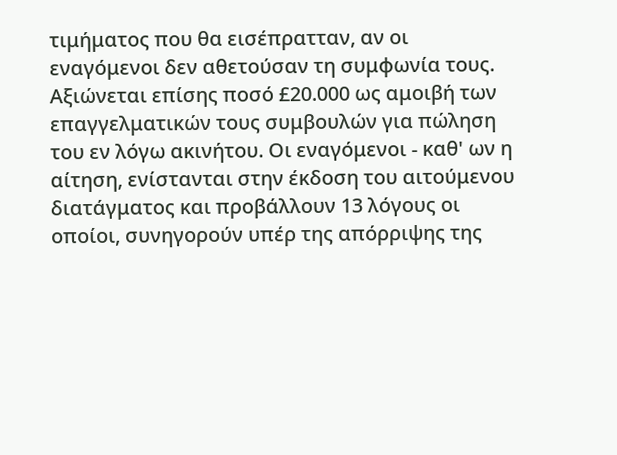τιμήματος που θα εισέπρατταν, αν οι εναγόμενοι δεν αθετούσαν τη συμφωνία τους. Αξιώνεται επίσης ποσό £20.000 ως αμοιβή των επαγγελματικών τους συμβουλών για πώληση του εν λόγω ακινήτου. Οι εναγόμενοι - καθ' ων η αίτηση, ενίστανται στην έκδοση του αιτούμενου διατάγματος και προβάλλουν 13 λόγους οι οποίοι, συνηγορούν υπέρ της απόρριψης της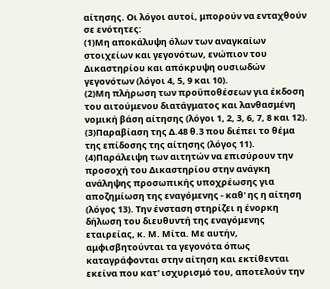αίτησης. Οι λόγοι αυτοί, μπορούν να ενταχθούν σε ενότητες:
(1)Μη αποκάλυψη όλων των αναγκαίων στοιχείων και γεγονότων, ενώπιον του Δικαστηρίου και απόκρυψη ουσιωδών γεγονότων (λόγοι 4, 5, 9 και 10).
(2)Μη πλήρωση των προϋποθέσεων για έκδοση του αιτούμενου διατάγματος και λανθασμένη νομική βάση αίτησης (λόγοι 1, 2, 3, 6, 7, 8 και 12).
(3)Παραβίαση της Δ.48 θ.3 που διέπει το θέμα της επίδοσης της αίτησης (λόγος 11).
(4)Παράλειψη των αιτητών να επισύρουν την προσοχή του Δικαστηρίου στην ανάγκη ανάληψης προσωπικής υποχρέωσης για αποζημίωση της εναγόμενης - καθ' ης η αίτηση (λόγος 13). Την ένσταση στηρίζει η ένορκη δήλωση του διευθυντή της εναγόμενης εταιρείας, κ. Μ. Μίτα. Με αυτήν, αμφισβητούνται τα γεγονότα όπως καταγράφονται στην αίτηση και εκτίθενται εκείνα που κατ' ισχυρισμό του, αποτελούν την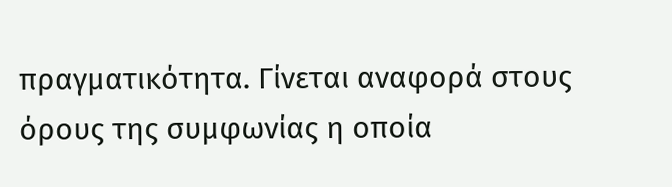πραγματικότητα. Γίνεται αναφορά στους όρους της συμφωνίας η οποία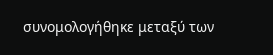συνομολογήθηκε μεταξύ των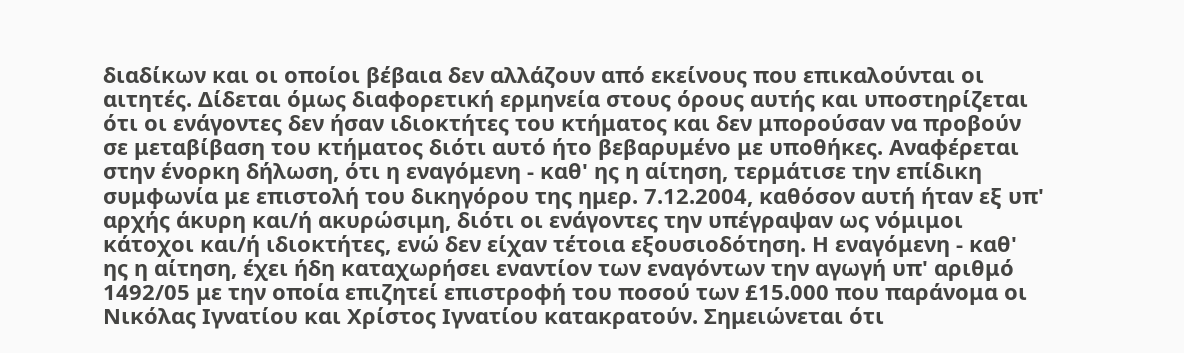διαδίκων και οι οποίοι βέβαια δεν αλλάζουν από εκείνους που επικαλούνται οι αιτητές. Δίδεται όμως διαφορετική ερμηνεία στους όρους αυτής και υποστηρίζεται ότι οι ενάγοντες δεν ήσαν ιδιοκτήτες του κτήματος και δεν μπορούσαν να προβούν σε μεταβίβαση του κτήματος διότι αυτό ήτο βεβαρυμένο με υποθήκες. Αναφέρεται στην ένορκη δήλωση, ότι η εναγόμενη - καθ' ης η αίτηση, τερμάτισε την επίδικη συμφωνία με επιστολή του δικηγόρου της ημερ. 7.12.2004, καθόσον αυτή ήταν εξ υπ' αρχής άκυρη και/ή ακυρώσιμη, διότι οι ενάγοντες την υπέγραψαν ως νόμιμοι κάτοχοι και/ή ιδιοκτήτες, ενώ δεν είχαν τέτοια εξουσιοδότηση. Η εναγόμενη - καθ' ης η αίτηση, έχει ήδη καταχωρήσει εναντίον των εναγόντων την αγωγή υπ' αριθμό 1492/05 με την οποία επιζητεί επιστροφή του ποσού των £15.000 που παράνομα οι Νικόλας Ιγνατίου και Χρίστος Ιγνατίου κατακρατούν. Σημειώνεται ότι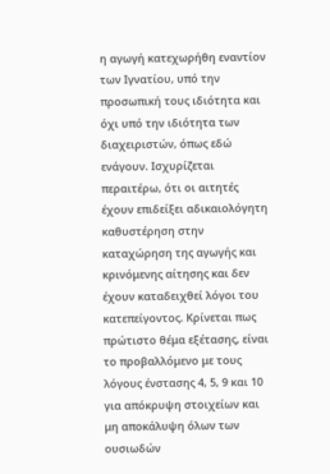η αγωγή κατεχωρήθη εναντίον των Ιγνατίου, υπό την προσωπική τους ιδιότητα και όχι υπό την ιδιότητα των διαχειριστών, όπως εδώ ενάγουν. Ισχυρίζεται περαιτέρω, ότι οι αιτητές έχουν επιδείξει αδικαιολόγητη καθυστέρηση στην καταχώρηση της αγωγής και κρινόμενης αίτησης και δεν έχουν καταδειχθεί λόγοι του κατεπείγοντος. Κρίνεται πως πρώτιστο θέμα εξέτασης, είναι το προβαλλόμενο με τους λόγους ένστασης 4, 5, 9 και 10 για απόκρυψη στοιχείων και μη αποκάλυψη όλων των ουσιωδών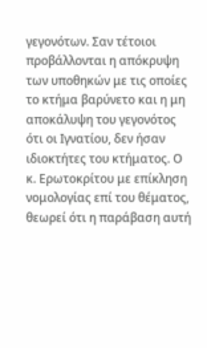γεγονότων. Σαν τέτοιοι προβάλλονται η απόκρυψη των υποθηκών με τις οποίες το κτήμα βαρύνετο και η μη αποκάλυψη του γεγονότος ότι οι Ιγνατίου, δεν ήσαν ιδιοκτήτες του κτήματος. Ο κ. Ερωτοκρίτου με επίκληση νομολογίας επί του θέματος, θεωρεί ότι η παράβαση αυτή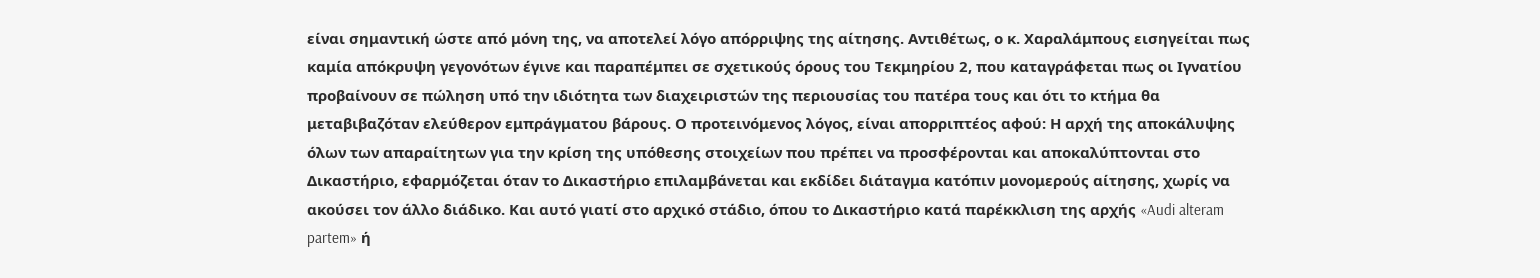είναι σημαντική ώστε από μόνη της, να αποτελεί λόγο απόρριψης της αίτησης. Αντιθέτως, ο κ. Χαραλάμπους εισηγείται πως καμία απόκρυψη γεγονότων έγινε και παραπέμπει σε σχετικούς όρους του Τεκμηρίου 2, που καταγράφεται πως οι Ιγνατίου προβαίνουν σε πώληση υπό την ιδιότητα των διαχειριστών της περιουσίας του πατέρα τους και ότι το κτήμα θα μεταβιβαζόταν ελεύθερον εμπράγματου βάρους. Ο προτεινόμενος λόγος, είναι απορριπτέος αφού: Η αρχή της αποκάλυψης όλων των απαραίτητων για την κρίση της υπόθεσης στοιχείων που πρέπει να προσφέρονται και αποκαλύπτονται στο Δικαστήριο, εφαρμόζεται όταν το Δικαστήριο επιλαμβάνεται και εκδίδει διάταγμα κατόπιν μονομερούς αίτησης, χωρίς να ακούσει τον άλλο διάδικο. Και αυτό γιατί στο αρχικό στάδιο, όπου το Δικαστήριο κατά παρέκκλιση της αρχής «Audi alteram partem» ή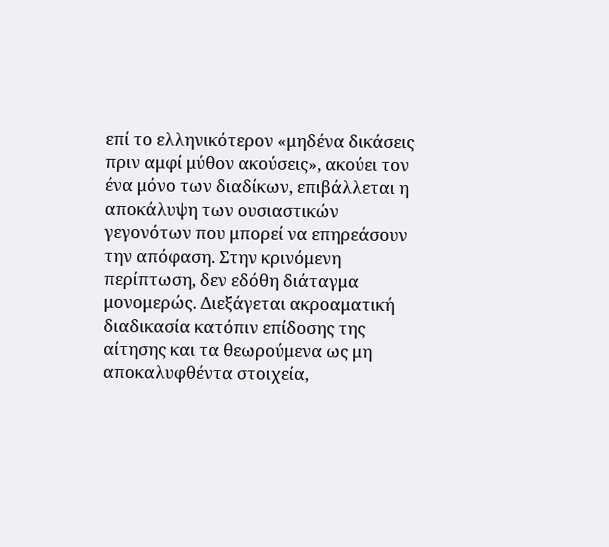επί το ελληνικότερον «μηδένα δικάσεις πριν αμφί μύθον ακούσεις», ακούει τον ένα μόνο των διαδίκων, επιβάλλεται η αποκάλυψη των ουσιαστικών γεγονότων που μπορεί να επηρεάσουν την απόφαση. Στην κρινόμενη περίπτωση, δεν εδόθη διάταγμα μονομερώς. Διεξάγεται ακροαματική διαδικασία κατόπιν επίδοσης της αίτησης και τα θεωρούμενα ως μη αποκαλυφθέντα στοιχεία,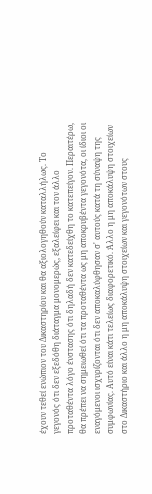έχουν τεθεί ενώπιον του Δικαστηρίου και θα αξιολογηθούν καταλλήλως. Το γεγονός ότι δεν εξεδόθη διάταγμα μονομερώς, εξαλείφει και τον άλλο προταθέντα λόγο ένστασης ότι δηλαδή δεν κατεδείχθη το κατεπείγον. Περαιτέρω, θα πρέπει να σημειωθεί ότι τα προταθέντα ως μη αποκρυβέντα γεγονότα, οι ίδιοι οι εναγόμενοι ισχυρίζονται ότι δεν αποκαλύφθησαν σ' αυτούς κατά τη σύναψη της συμφωνίας. Αυτό είναι κάτι τελείως διαφορετικό. Άλλο η μη αποκάλυψη στοιχείων στο Δικαστήριο και άλλο η μη αποκάλυψη στοιχείων και γεγονότων στους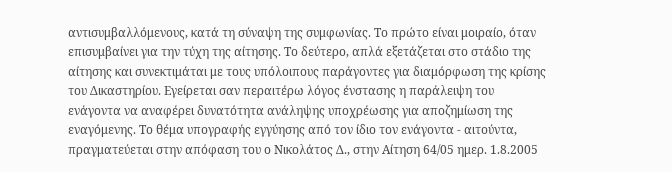αντισυμβαλλόμενους, κατά τη σύναψη της συμφωνίας. Το πρώτο είναι μοιραίο, όταν επισυμβαίνει για την τύχη της αίτησης. Το δεύτερο, απλά εξετάζεται στο στάδιο της αίτησης και συνεκτιμάται με τους υπόλοιπους παράγοντες για διαμόρφωση της κρίσης του Δικαστηρίου. Εγείρεται σαν περαιτέρω λόγος ένστασης η παράλειψη του ενάγοντα να αναφέρει δυνατότητα ανάληψης υποχρέωσης για αποζημίωση της εναγόμενης. Το θέμα υπογραφής εγγύησης από τον ίδιο τον ενάγοντα - αιτούντα, πραγματεύεται στην απόφαση του ο Νικολάτος Δ., στην Αίτηση 64/05 ημερ. 1.8.2005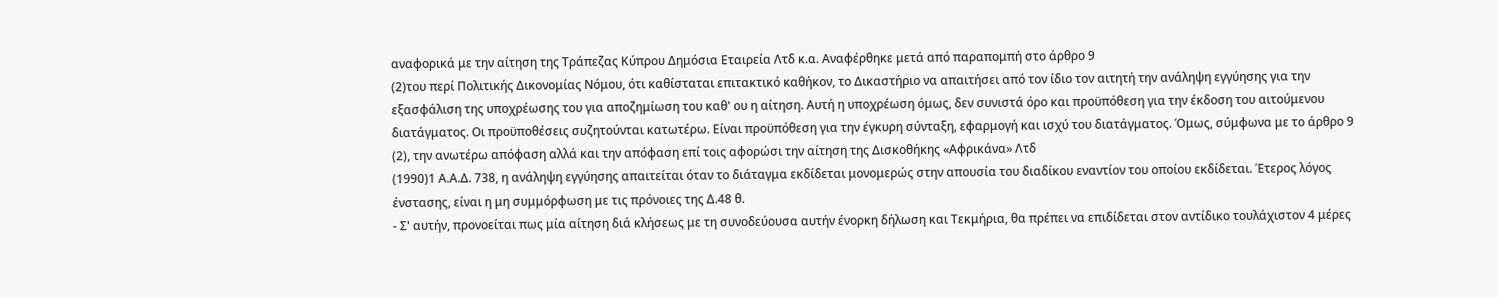αναφορικά με την αίτηση της Τράπεζας Κύπρου Δημόσια Εταιρεία Λτδ κ.α. Αναφέρθηκε μετά από παραπομπή στο άρθρο 9
(2)του περί Πολιτικής Δικονομίας Νόμου, ότι καθίσταται επιτακτικό καθήκον, το Δικαστήριο να απαιτήσει από τον ίδιο τον αιτητή την ανάληψη εγγύησης για την εξασφάλιση της υποχρέωσης του για αποζημίωση του καθ' ου η αίτηση. Αυτή η υποχρέωση όμως, δεν συνιστά όρο και προϋπόθεση για την έκδοση του αιτούμενου διατάγματος. Οι προϋποθέσεις συζητούνται κατωτέρω. Είναι προϋπόθεση για την έγκυρη σύνταξη, εφαρμογή και ισχύ του διατάγματος. Όμως, σύμφωνα με το άρθρο 9
(2), την ανωτέρω απόφαση αλλά και την απόφαση επί τοις αφορώσι την αίτηση της Δισκοθήκης «Αφρικάνα» Λτδ
(1990)1 Α.Α.Δ. 738, η ανάληψη εγγύησης απαιτείται όταν το διάταγμα εκδίδεται μονομερώς στην απουσία του διαδίκου εναντίον του οποίου εκδίδεται. Έτερος λόγος ένστασης, είναι η μη συμμόρφωση με τις πρόνοιες της Δ.48 θ.
- Σ' αυτήν, προνοείται πως μία αίτηση διά κλήσεως με τη συνοδεύουσα αυτήν ένορκη δήλωση και Τεκμήρια, θα πρέπει να επιδίδεται στον αντίδικο τουλάχιστον 4 μέρες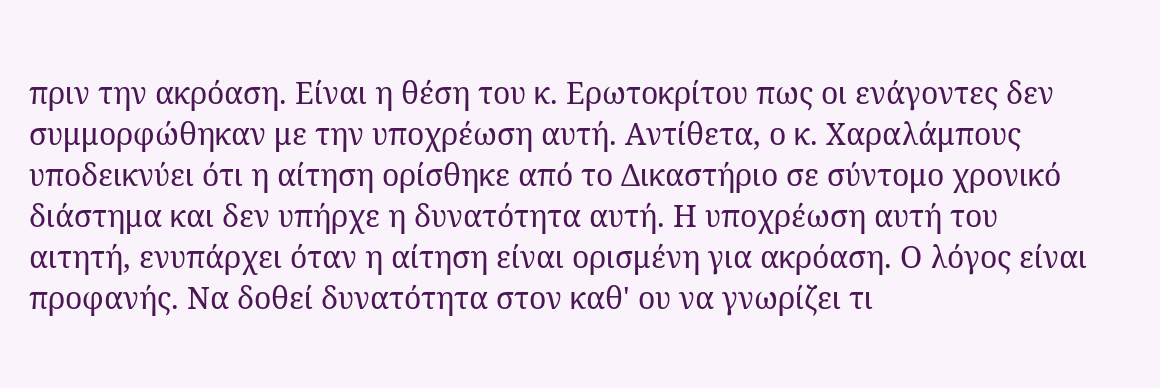πριν την ακρόαση. Είναι η θέση του κ. Ερωτοκρίτου πως οι ενάγοντες δεν συμμορφώθηκαν με την υποχρέωση αυτή. Αντίθετα, ο κ. Χαραλάμπους υποδεικνύει ότι η αίτηση ορίσθηκε από το Δικαστήριο σε σύντομο χρονικό διάστημα και δεν υπήρχε η δυνατότητα αυτή. Η υποχρέωση αυτή του αιτητή, ενυπάρχει όταν η αίτηση είναι ορισμένη για ακρόαση. Ο λόγος είναι προφανής. Να δοθεί δυνατότητα στον καθ' ου να γνωρίζει τι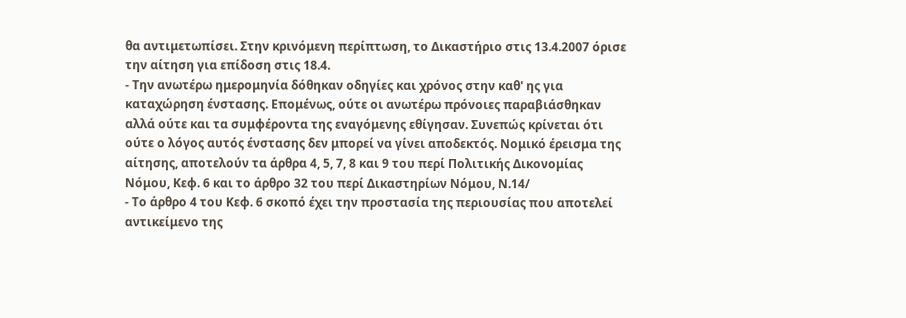θα αντιμετωπίσει. Στην κρινόμενη περίπτωση, το Δικαστήριο στις 13.4.2007 όρισε την αίτηση για επίδοση στις 18.4.
- Την ανωτέρω ημερομηνία δόθηκαν οδηγίες και χρόνος στην καθ' ης για καταχώρηση ένστασης. Επομένως, ούτε οι ανωτέρω πρόνοιες παραβιάσθηκαν αλλά ούτε και τα συμφέροντα της εναγόμενης εθίγησαν. Συνεπώς κρίνεται ότι ούτε ο λόγος αυτός ένστασης δεν μπορεί να γίνει αποδεκτός. Νομικό έρεισμα της αίτησης, αποτελούν τα άρθρα 4, 5, 7, 8 και 9 του περί Πολιτικής Δικονομίας Νόμου, Κεφ. 6 και το άρθρο 32 του περί Δικαστηρίων Νόμου, Ν.14/
- Το άρθρο 4 του Κεφ. 6 σκοπό έχει την προστασία της περιουσίας που αποτελεί αντικείμενο της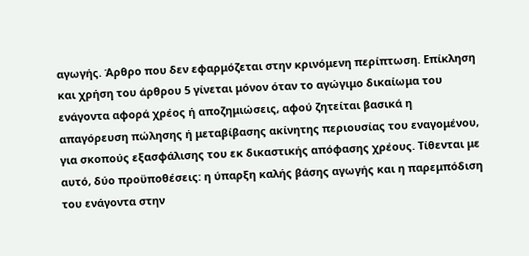αγωγής. Άρθρο που δεν εφαρμόζεται στην κρινόμενη περίπτωση. Επίκληση και χρήση του άρθρου 5 γίνεται μόνον όταν το αγώγιμο δικαίωμα του ενάγοντα αφορά χρέος ή αποζημιώσεις, αφού ζητείται βασικά η απαγόρευση πώλησης ή μεταβίβασης ακίνητης περιουσίας του εναγομένου, για σκοπούς εξασφάλισης του εκ δικαστικής απόφασης χρέους. Τίθενται με αυτό, δύο προϋποθέσεις: η ύπαρξη καλής βάσης αγωγής και η παρεμπόδιση του ενάγοντα στην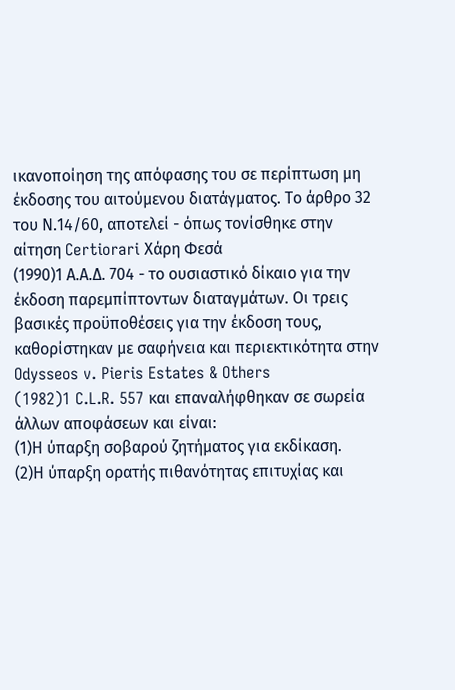ικανοποίηση της απόφασης του σε περίπτωση μη έκδοσης του αιτούμενου διατάγματος. Το άρθρο 32 του Ν.14/60, αποτελεί - όπως τονίσθηκε στην αίτηση Certiorari Χάρη Φεσά
(1990)1 Α.Α.Δ. 704 - το ουσιαστικό δίκαιο για την έκδοση παρεμπίπτοντων διαταγμάτων. Οι τρεις βασικές προϋποθέσεις για την έκδοση τους, καθορίστηκαν με σαφήνεια και περιεκτικότητα στην Odysseos v. Pieris Estates & Others
(1982)1 C.L.R. 557 και επαναλήφθηκαν σε σωρεία άλλων αποφάσεων και είναι:
(1)Η ύπαρξη σοβαρού ζητήματος για εκδίκαση.
(2)Η ύπαρξη ορατής πιθανότητας επιτυχίας και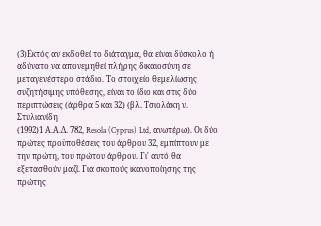(3)Εκτός αν εκδοθεί το διάταγμα, θα είναι δύσκολο ή αδύνατο να απονεμηθεί πλήρης δικαιοσύνη σε μεταγενέστερο στάδιο. Το στοιχείο θεμελίωσης συζητήσιμης υπόθεσης, είναι το ίδιο και στις δύο περιπτώσεις (άρθρα 5 και 32) (βλ. Τσιολάκη ν. Στυλιανίδη
(1992)1 Α.Α.Δ. 782, Resola (Cyprus) Ltd, ανωτέρω). Οι δύο πρώτες προϋποθέσεις του άρθρου 32, εμπίπτουν με την πρώτη, του πρώτου άρθρου. Γι' αυτό θα εξετασθούν μαζί. Για σκοπούς ικανοποίησης της πρώτης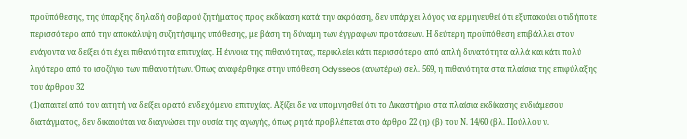προϋπόθεσης, της ύπαρξης δηλαδή σοβαρού ζητήματος προς εκδίκαση κατά την ακρόαση, δεν υπάρχει λόγος να ερμηνευθεί ότι εξυπακούει οτιδήποτε περισσότερο από την αποκάλυψη συζητήσιμης υπόθεσης, με βάση τη δύναμη των έγγραφων προτάσεων. Η δεύτερη προϋπόθεση επιβάλλει στον ενάγοντα να δείξει ότι έχει πιθανότητα επιτυχίας. Η έννοια της πιθανότητας, περικλείει κάτι περισσότερο από απλή δυνατότητα αλλά και κάτι πολύ λιγότερο από το ισοζύγιο των πιθανοτήτων. Όπως αναφέρθηκε στην υπόθεση Odysseos (ανωτέρω) σελ. 569, η πιθανότητα στα πλαίσια της επιφύλαξης του άρθρου 32
(1)απαιτεί από τον αιτητή να δείξει ορατό ενδεχόμενο επιτυχίας. Αξίζει δε να υπομνησθεί ότι το Δικαστήριο στα πλαίσια εκδίκασης ενδιάμεσου διατάγματος, δεν δικαιούται να διαγνώσει την ουσία της αγωγής, όπως ρητά προβλέπεται στο άρθρο 22 (η) (β) του Ν. 14/60 (βλ. Πούλλου ν.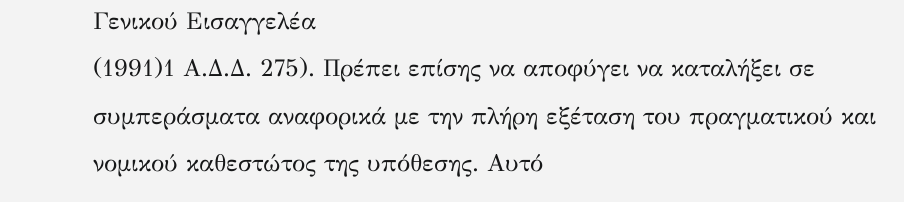Γενικού Εισαγγελέα
(1991)1 Α.Δ.Δ. 275). Πρέπει επίσης να αποφύγει να καταλήξει σε συμπεράσματα αναφορικά με την πλήρη εξέταση του πραγματικού και νομικού καθεστώτος της υπόθεσης. Αυτό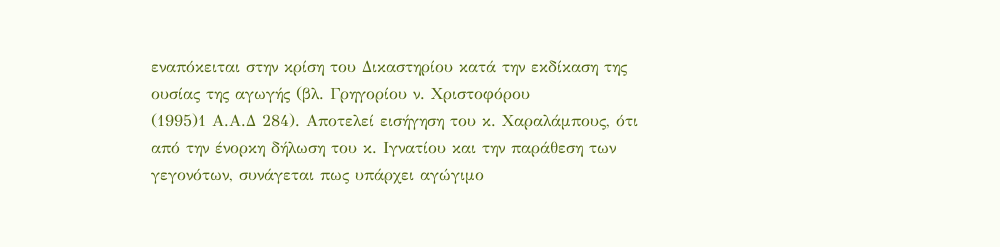εναπόκειται στην κρίση του Δικαστηρίου κατά την εκδίκαση της ουσίας της αγωγής (βλ. Γρηγορίου ν. Χριστοφόρου
(1995)1 Α.Α.Δ 284). Αποτελεί εισήγηση του κ. Χαραλάμπους, ότι από την ένορκη δήλωση του κ. Ιγνατίου και την παράθεση των γεγονότων, συνάγεται πως υπάρχει αγώγιμο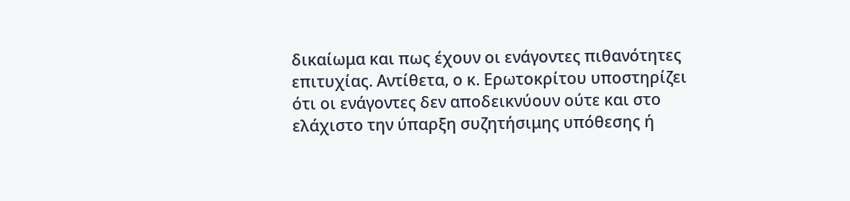δικαίωμα και πως έχουν οι ενάγοντες πιθανότητες επιτυχίας. Αντίθετα, ο κ. Ερωτοκρίτου υποστηρίζει ότι οι ενάγοντες δεν αποδεικνύουν ούτε και στο ελάχιστο την ύπαρξη συζητήσιμης υπόθεσης ή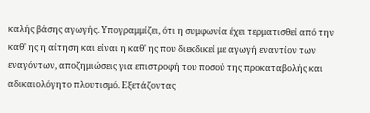καλής βάσης αγωγής. Υπογραμμίζει, ότι η συμφωνία έχει τερματισθεί από την καθ' ης η αίτηση και είναι η καθ' ης που διεκδικεί με αγωγή εναντίον των εναγόντων, αποζημιώσεις για επιστροφή του ποσού της προκαταβολής και αδικαιολόγητο πλουτισμό. Εξετάζοντας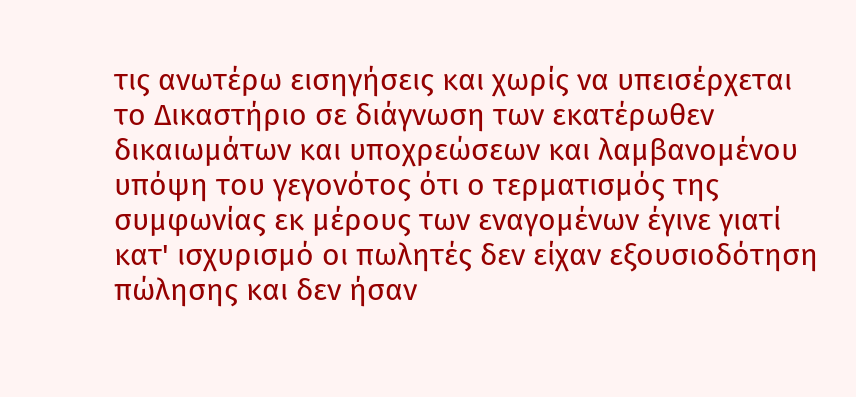τις ανωτέρω εισηγήσεις και χωρίς να υπεισέρχεται το Δικαστήριο σε διάγνωση των εκατέρωθεν δικαιωμάτων και υποχρεώσεων και λαμβανομένου υπόψη του γεγονότος ότι ο τερματισμός της συμφωνίας εκ μέρους των εναγομένων έγινε γιατί κατ' ισχυρισμό οι πωλητές δεν είχαν εξουσιοδότηση πώλησης και δεν ήσαν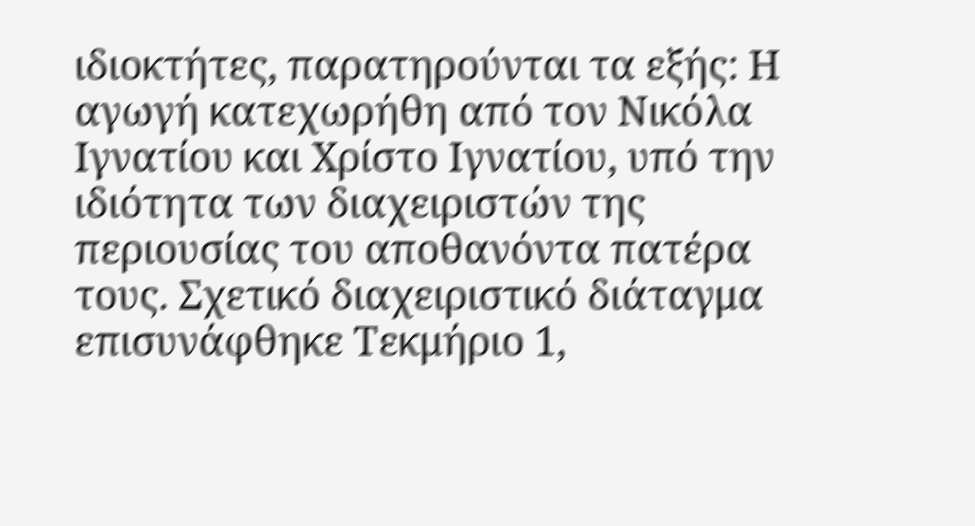ιδιοκτήτες, παρατηρούνται τα εξής: Η αγωγή κατεχωρήθη από τον Νικόλα Ιγνατίου και Χρίστο Ιγνατίου, υπό την ιδιότητα των διαχειριστών της περιουσίας του αποθανόντα πατέρα τους. Σχετικό διαχειριστικό διάταγμα επισυνάφθηκε Τεκμήριο 1,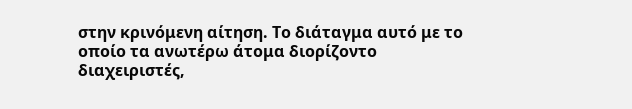στην κρινόμενη αίτηση. Το διάταγμα αυτό με το οποίο τα ανωτέρω άτομα διορίζοντο διαχειριστές,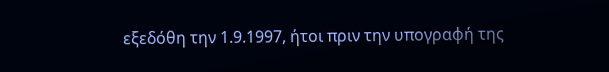εξεδόθη την 1.9.1997, ήτοι πριν την υπογραφή της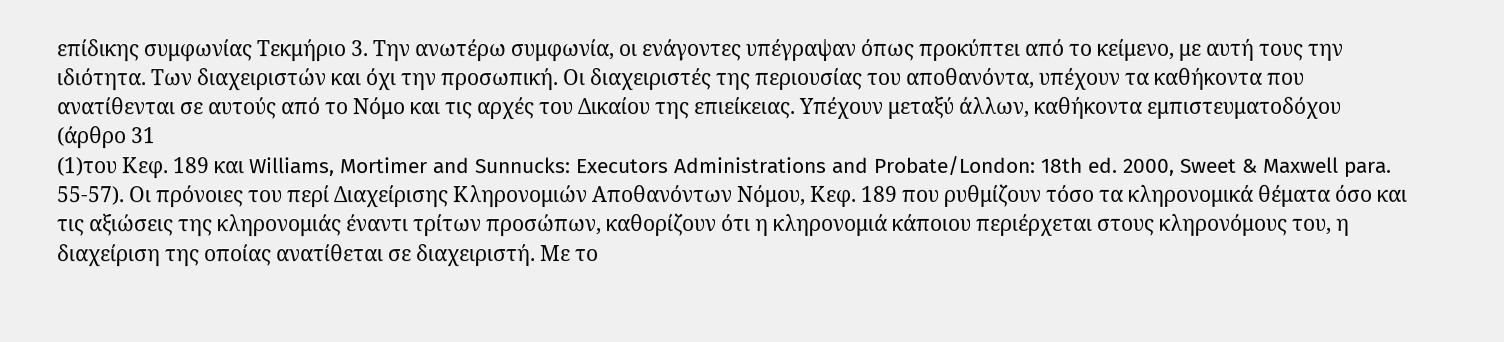επίδικης συμφωνίας Τεκμήριο 3. Την ανωτέρω συμφωνία, οι ενάγοντες υπέγραψαν όπως προκύπτει από το κείμενο, με αυτή τους την ιδιότητα. Των διαχειριστών και όχι την προσωπική. Οι διαχειριστές της περιουσίας του αποθανόντα, υπέχουν τα καθήκοντα που ανατίθενται σε αυτούς από το Νόμο και τις αρχές του Δικαίου της επιείκειας. Υπέχουν μεταξύ άλλων, καθήκοντα εμπιστευματοδόχου (άρθρο 31
(1)του Κεφ. 189 και Williams, Mortimer and Sunnucks: Executors Administrations and Probate/London: 18th ed. 2000, Sweet & Maxwell para. 55-57). Οι πρόνοιες του περί Διαχείρισης Κληρονομιών Αποθανόντων Νόμου, Κεφ. 189 που ρυθμίζουν τόσο τα κληρονομικά θέματα όσο και τις αξιώσεις της κληρονομιάς έναντι τρίτων προσώπων, καθορίζουν ότι η κληρονομιά κάποιου περιέρχεται στους κληρονόμους του, η διαχείριση της οποίας ανατίθεται σε διαχειριστή. Με το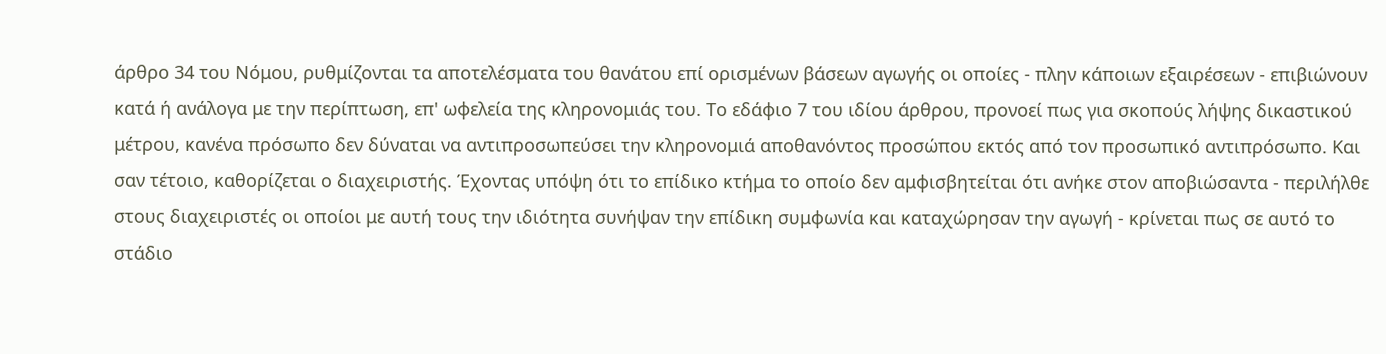άρθρο 34 του Νόμου, ρυθμίζονται τα αποτελέσματα του θανάτου επί ορισμένων βάσεων αγωγής οι οποίες - πλην κάποιων εξαιρέσεων - επιβιώνουν κατά ή ανάλογα με την περίπτωση, επ' ωφελεία της κληρονομιάς του. Το εδάφιο 7 του ιδίου άρθρου, προνοεί πως για σκοπούς λήψης δικαστικού μέτρου, κανένα πρόσωπο δεν δύναται να αντιπροσωπεύσει την κληρονομιά αποθανόντος προσώπου εκτός από τον προσωπικό αντιπρόσωπο. Και σαν τέτοιο, καθορίζεται ο διαχειριστής. Έχοντας υπόψη ότι το επίδικο κτήμα το οποίο δεν αμφισβητείται ότι ανήκε στον αποβιώσαντα - περιλήλθε στους διαχειριστές οι οποίοι με αυτή τους την ιδιότητα συνήψαν την επίδικη συμφωνία και καταχώρησαν την αγωγή - κρίνεται πως σε αυτό το στάδιο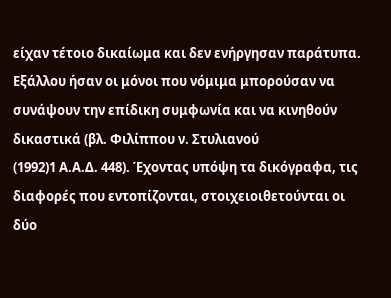είχαν τέτοιο δικαίωμα και δεν ενήργησαν παράτυπα. Εξάλλου ήσαν οι μόνοι που νόμιμα μπορούσαν να συνάψουν την επίδικη συμφωνία και να κινηθούν δικαστικά (βλ. Φιλίππου ν. Στυλιανού
(1992)1 Α.Α.Δ. 448). Έχοντας υπόψη τα δικόγραφα, τις διαφορές που εντοπίζονται, στοιχειοιθετούνται οι δύο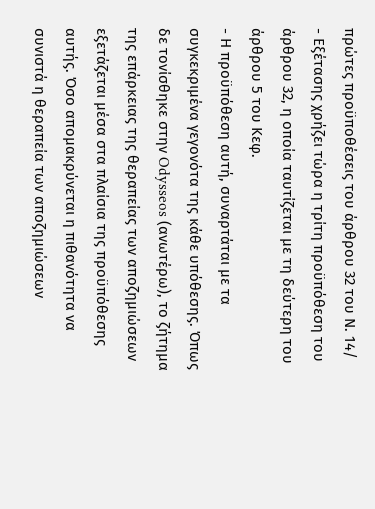πρώτες προϋποθέσεις του άρθρου 32 του Ν. 14/
- Εξέτασης χρήζει τώρα η τρίτη προϋπόθεση του άρθρου 32, η οποία ταυτίζεται με τη δεύτερη του άρθρου 5 του Κεφ.
- Η προϋπόθεση αυτή, συναρτάται με τα συγκεκριμένα γεγονότα της κάθε υπόθεσης. Όπως δε τονίσθηκε στην Odysseos (ανωτέρω), το ζήτημα της επάρκειας της θεραπείας των αποζημιώσεων εξετάζεται μέσα στα πλαίσια της προϋπόθεσης αυτής. Όσο απομακρύνεται η πιθανότητα να συνιστά η θεραπεία των αποζημιώσεων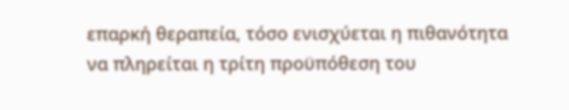επαρκή θεραπεία, τόσο ενισχύεται η πιθανότητα να πληρείται η τρίτη προϋπόθεση του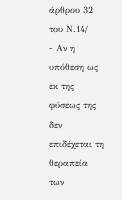άρθρου 32 του Ν.14/
- Αν η υπόθεση ως εκ της φύσεως της δεν επιδέχεται τη θεραπεία των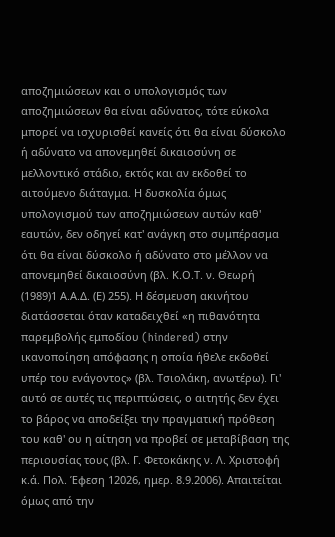αποζημιώσεων και ο υπολογισμός των αποζημιώσεων θα είναι αδύνατος, τότε εύκολα μπορεί να ισχυρισθεί κανείς ότι θα είναι δύσκολο ή αδύνατο να απονεμηθεί δικαιοσύνη σε μελλοντικό στάδιο, εκτός και αν εκδοθεί το αιτούμενο διάταγμα. Η δυσκολία όμως υπολογισμού των αποζημιώσεων αυτών καθ' εαυτών, δεν οδηγεί κατ' ανάγκη στο συμπέρασμα ότι θα είναι δύσκολο ή αδύνατο στο μέλλον να απονεμηθεί δικαιοσύνη (βλ. Κ.Ο.Τ. ν. Θεωρή
(1989)1 Α.Α.Δ. (Ε) 255). Η δέσμευση ακινήτου διατάσσεται όταν καταδειχθεί «η πιθανότητα παρεμβολής εμποδίου (hindered) στην ικανοποίηση απόφασης η οποία ήθελε εκδοθεί υπέρ του ενάγοντος» (βλ. Τσιολάκη, ανωτέρω). Γι' αυτό σε αυτές τις περιπτώσεις, ο αιτητής δεν έχει το βάρος να αποδείξει την πραγματική πρόθεση του καθ' ου η αίτηση να προβεί σε μεταβίβαση της περιουσίας τους (βλ. Γ. Φετοκάκης ν. Λ. Χριστοφή κ.ά. Πολ. Έφεση 12026, ημερ. 8.9.2006). Απαιτείται όμως από την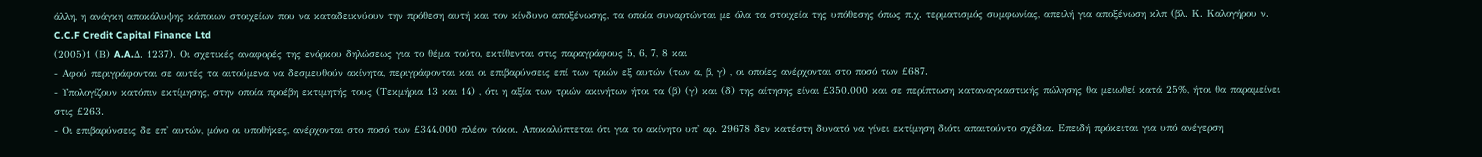άλλη, η ανάγκη αποκάλυψης κάποιων στοιχείων που να καταδεικνύουν την πρόθεση αυτή και τον κίνδυνο αποξένωσης, τα οποία συναρτώνται με όλα τα στοιχεία της υπόθεσης όπως π.χ. τερματισμός συμφωνίας, απειλή για αποξένωση κλπ (βλ. Κ. Καλογήρου ν. C.C.F Credit Capital Finance Ltd
(2005)1 (Β) A.A.Δ. 1237). Οι σχετικές αναφορές της ενόρκου δηλώσεως για το θέμα τούτο, εκτίθενται στις παραγράφους 5, 6, 7, 8 και
- Αφού περιγράφονται σε αυτές τα αιτούμενα να δεσμευθούν ακίνητα, περιγράφονται και οι επιβαρύνσεις επί των τριών εξ αυτών (των α, β, γ) , οι οποίες ανέρχονται στο ποσό των £687.
- Υπολογίζουν κατόπιν εκτίμησης, στην οποία προέβη εκτιμητής τους (Τεκμήρια 13 και 14) , ότι η αξία των τριών ακινήτων ήτοι τα (β) (γ) και (δ) της αίτησης είναι £350.000 και σε περίπτωση καταναγκαστικής πώλησης θα μειωθεί κατά 25%, ήτοι θα παραμείνει στις £263.
- Οι επιβαρύνσεις δε επ' αυτών, μόνο οι υποθήκες, ανέρχονται στο ποσό των £344.000 πλέον τόκοι. Αποκαλύπτεται ότι για το ακίνητο υπ' αρ. 29678 δεν κατέστη δυνατό να γίνει εκτίμηση διότι απαιτούντο σχέδια. Επειδή πρόκειται για υπό ανέγερση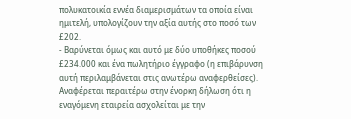πολυκατοικία εννέα διαμερισμάτων τα οποία είναι ημιτελή, υπολογίζουν την αξία αυτής στο ποσό των £202.
- Βαρύνεται όμως και αυτό με δύο υποθήκες ποσού £234.000 και ένα πωλητήριο έγγραφο (η επιβάρυνση αυτή περιλαμβάνεται στις ανωτέρω αναφερθείσες). Αναφέρεται περαιτέρω στην ένορκη δήλωση ότι η εναγόμενη εταιρεία ασχολείται με την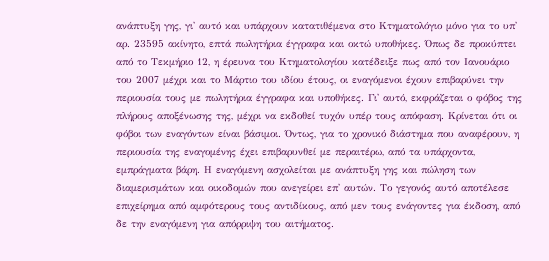ανάπτυξη γης, γι' αυτό και υπάρχουν κατατιθέμενα στο Κτηματολόγιο μόνο για το υπ' αρ. 23595 ακίνητο, επτά πωλητήρια έγγραφα και οκτώ υποθήκες. Όπως δε προκύπτει από το Τεκμήριο 12, η έρευνα του Κτηματολογίου κατέδειξε πως από τον Ιανουάριο του 2007 μέχρι και το Μάρτιο του ιδίου έτους, οι εναγόμενοι έχουν επιβαρύνει την περιουσία τους με πωλητήρια έγγραφα και υποθήκες. Γι' αυτό, εκφράζεται ο φόβος της πλήρους αποξένωσης της, μέχρι να εκδοθεί τυχόν υπέρ τους απόφαση. Κρίνεται ότι οι φόβοι των εναγόντων είναι βάσιμοι. Όντως, για το χρονικό διάστημα που αναφέρουν, η περιουσία της εναγομένης έχει επιβαρυνθεί με περαιτέρω, από τα υπάρχοντα, εμπράγματα βάρη. Η εναγόμενη ασχολείται με ανάπτυξη γης και πώληση των διαμερισμάτων και οικοδομών που ανεγείρει επ' αυτών. Το γεγονός αυτό αποτέλεσε επιχείρημα από αμφότερους τους αντιδίκους, από μεν τους ενάγοντες για έκδοση, από δε την εναγόμενη για απόρριψη του αιτήματος.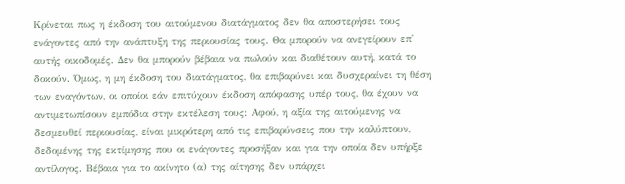Κρίνεται πως η έκδοση του αιτούμενου διατάγματος δεν θα αποστερήσει τους ενάγοντες από την ανάπτυξη της περιουσίας τους. Θα μπορούν να ανεγείρουν επ' αυτής οικοδομές. Δεν θα μπορούν βέβαια να πωλούν και διαθέτουν αυτή, κατά το δοκούν. Όμως, η μη έκδοση του διατάγματος, θα επιβαρύνει και δυσχεραίνει τη θέση των εναγόντων, οι οποίοι εάν επιτύχουν έκδοση απόφασης υπέρ τους, θα έχουν να αντιμετωπίσουν εμπόδια στην εκτέλεση τους: Αφού, η αξία της αιτούμενης να δεσμευθεί περιουσίας, είναι μικρότερη από τις επιβαρύνσεις που την καλύπτουν, δεδομένης της εκτίμησης που οι ενάγοντες προσήξαν και για την οποία δεν υπήρξε αντίλογος. Βέβαια για το ακίνητο (α) της αίτησης δεν υπάρχει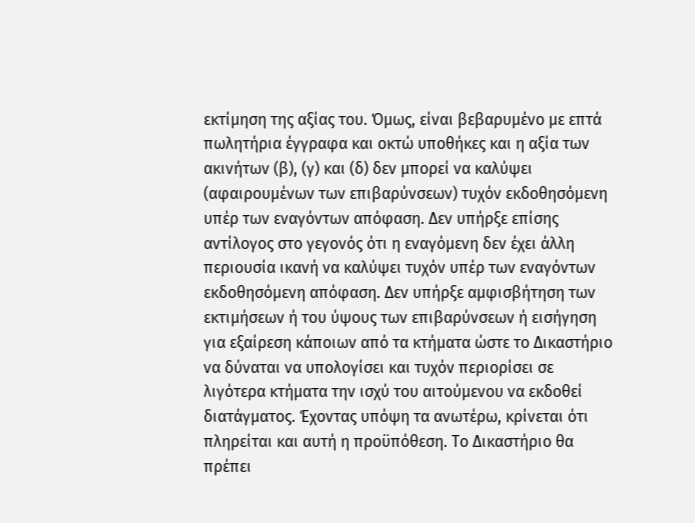εκτίμηση της αξίας του. Όμως, είναι βεβαρυμένο με επτά πωλητήρια έγγραφα και οκτώ υποθήκες και η αξία των ακινήτων (β), (γ) και (δ) δεν μπορεί να καλύψει (αφαιρουμένων των επιβαρύνσεων) τυχόν εκδοθησόμενη υπέρ των εναγόντων απόφαση. Δεν υπήρξε επίσης αντίλογος στο γεγονός ότι η εναγόμενη δεν έχει άλλη περιουσία ικανή να καλύψει τυχόν υπέρ των εναγόντων εκδοθησόμενη απόφαση. Δεν υπήρξε αμφισβήτηση των εκτιμήσεων ή του ύψους των επιβαρύνσεων ή εισήγηση για εξαίρεση κάποιων από τα κτήματα ώστε το Δικαστήριο να δύναται να υπολογίσει και τυχόν περιορίσει σε λιγότερα κτήματα την ισχύ του αιτούμενου να εκδοθεί διατάγματος. Έχοντας υπόψη τα ανωτέρω, κρίνεται ότι πληρείται και αυτή η προϋπόθεση. Το Δικαστήριο θα πρέπει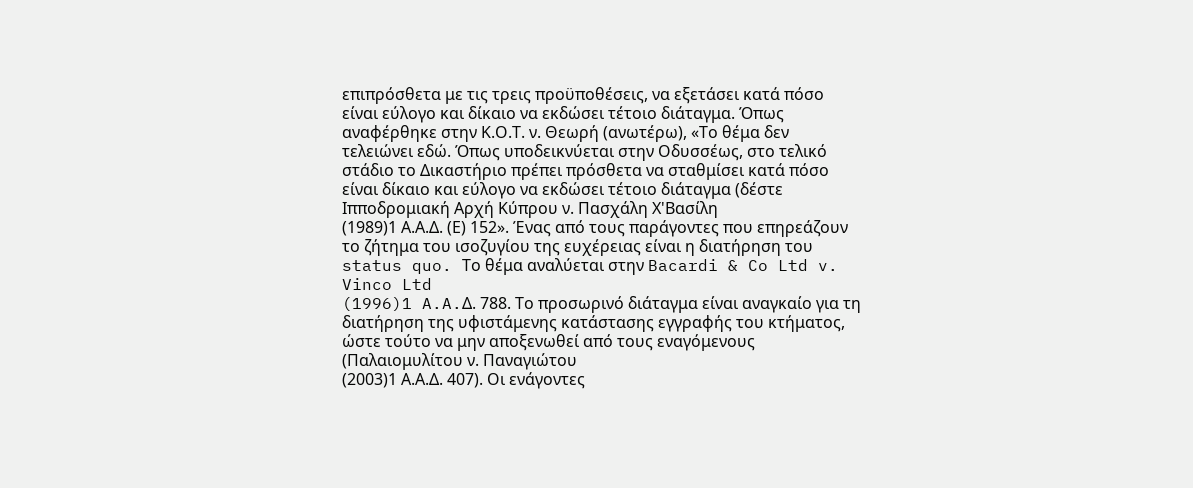επιπρόσθετα με τις τρεις προϋποθέσεις, να εξετάσει κατά πόσο είναι εύλογο και δίκαιο να εκδώσει τέτοιο διάταγμα. Όπως αναφέρθηκε στην Κ.Ο.Τ. ν. Θεωρή (ανωτέρω), «Το θέμα δεν τελειώνει εδώ. Όπως υποδεικνύεται στην Οδυσσέως, στο τελικό στάδιο το Δικαστήριο πρέπει πρόσθετα να σταθμίσει κατά πόσο είναι δίκαιο και εύλογο να εκδώσει τέτοιο διάταγμα (δέστε Ιπποδρομιακή Αρχή Κύπρου ν. Πασχάλη Χ'Βασίλη
(1989)1 Α.Α.Δ. (Ε) 152». Ένας από τους παράγοντες που επηρεάζουν το ζήτημα του ισοζυγίου της ευχέρειας είναι η διατήρηση του status quo. Το θέμα αναλύεται στην Bacardi & Co Ltd v. Vinco Ltd
(1996)1 A.A.Δ. 788. Το προσωρινό διάταγμα είναι αναγκαίο για τη διατήρηση της υφιστάμενης κατάστασης εγγραφής του κτήματος, ώστε τούτο να μην αποξενωθεί από τους εναγόμενους (Παλαιομυλίτου ν. Παναγιώτου
(2003)1 Α.Α.Δ. 407). Οι ενάγοντες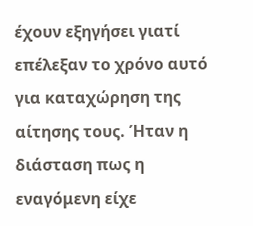έχουν εξηγήσει γιατί επέλεξαν το χρόνο αυτό για καταχώρηση της αίτησης τους. Ήταν η διάσταση πως η εναγόμενη είχε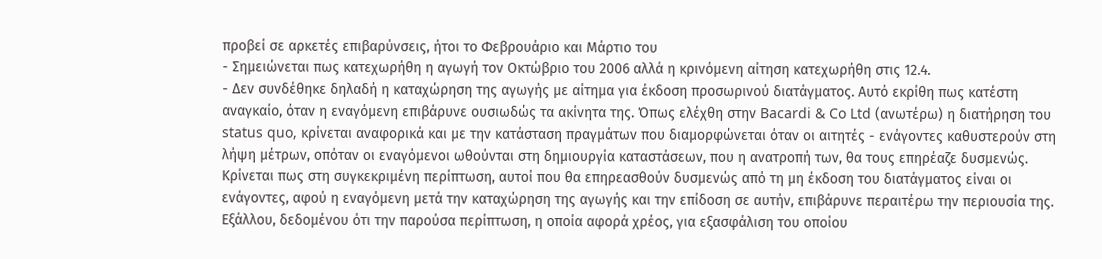προβεί σε αρκετές επιβαρύνσεις, ήτοι το Φεβρουάριο και Μάρτιο του
- Σημειώνεται πως κατεχωρήθη η αγωγή τον Οκτώβριο του 2006 αλλά η κρινόμενη αίτηση κατεχωρήθη στις 12.4.
- Δεν συνδέθηκε δηλαδή η καταχώρηση της αγωγής με αίτημα για έκδοση προσωρινού διατάγματος. Αυτό εκρίθη πως κατέστη αναγκαίο, όταν η εναγόμενη επιβάρυνε ουσιωδώς τα ακίνητα της. Όπως ελέχθη στην Bacardi & Co Ltd (ανωτέρω) η διατήρηση του status quo, κρίνεται αναφορικά και με την κατάσταση πραγμάτων που διαμορφώνεται όταν οι αιτητές - ενάγοντες καθυστερούν στη λήψη μέτρων, οπόταν οι εναγόμενοι ωθούνται στη δημιουργία καταστάσεων, που η ανατροπή των, θα τους επηρέαζε δυσμενώς. Κρίνεται πως στη συγκεκριμένη περίπτωση, αυτοί που θα επηρεασθούν δυσμενώς από τη μη έκδοση του διατάγματος είναι οι ενάγοντες, αφού η εναγόμενη μετά την καταχώρηση της αγωγής και την επίδοση σε αυτήν, επιβάρυνε περαιτέρω την περιουσία της. Εξάλλου, δεδομένου ότι την παρούσα περίπτωση, η οποία αφορά χρέος, για εξασφάλιση του οποίου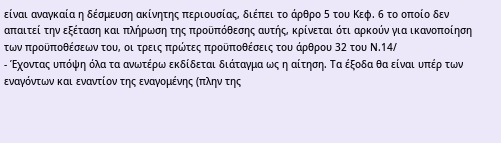είναι αναγκαία η δέσμευση ακίνητης περιουσίας, διέπει το άρθρο 5 του Κεφ. 6 το οποίο δεν απαιτεί την εξέταση και πλήρωση της προϋπόθεσης αυτής, κρίνεται ότι αρκούν για ικανοποίηση των προϋποθέσεων του, οι τρεις πρώτες προϋποθέσεις του άρθρου 32 του Ν.14/
- Έχοντας υπόψη όλα τα ανωτέρω εκδίδεται διάταγμα ως η αίτηση. Τα έξοδα θα είναι υπέρ των εναγόντων και εναντίον της εναγομένης (πλην της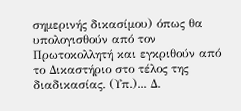σημερινής δικασίμου) όπως θα υπολογισθούν από τον Πρωτοκολλητή και εγκριθούν από το Δικαστήριο στο τέλος της διαδικασίας. (Υπ.)... Δ.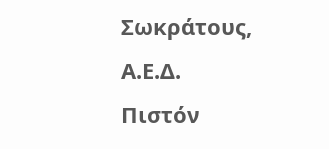Σωκράτους, Α.Ε.Δ. Πιστόν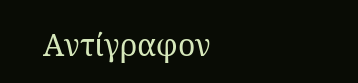Αντίγραφον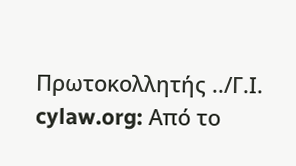Πρωτοκολλητής ../Γ.Ι. cylaw.org: Από το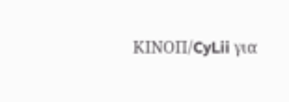ΚΙΝOΠ/CyLii για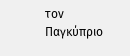τον Παγκύπριο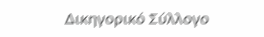Δικηγορικό Σύλλογο